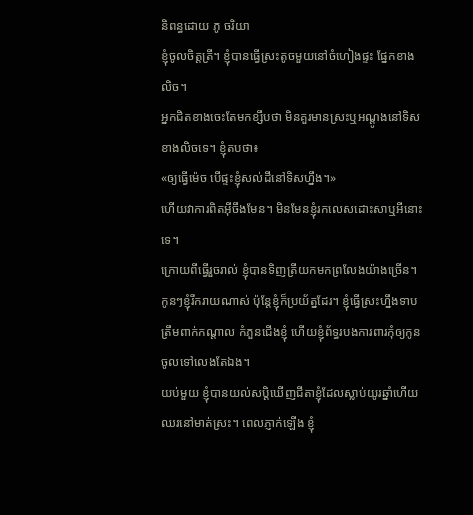និពន្ធដោយ ភូ ចរិយា
ខ្ញុំចូលចិត្តត្រី។ ខ្ញុំបានធ្វើស្រះតូចមួយនៅចំហៀងផ្ទះ ផ្នែកខាងលិច។
អ្នកជិតខាងចេះតែមកខ្សឹបថា មិនគួរមានស្រះឬអណ្តូងនៅទិសខាងលិចទេ។ ខ្ញុំតបថា៖
«ឲ្យធ្វើម៉េច បើផ្ទះខ្ញុំសល់ដីនៅទិសហ្នឹង។»
ហើយវាការពិតអ៊ីចឹងមែន។ មិនមែនខ្ញុំរកលេសដោះសាឬអីនោះទេ។
ក្រោយពីធ្វើរួចរាល់ ខ្ញុំបានទិញត្រីយកមកព្រលែងយ៉ាងច្រើន។
កូនៗខ្ញុំរីករាយណាស់ ប៉ុន្តែខ្ញុំក៏ប្រយ័ត្នដែរ។ ខ្ញុំធ្វើស្រះហ្នឹងទាប ត្រឹមពាក់កណ្តាល កំភួនជើងខ្ញុំ ហើយខ្ញុំព័ទ្ធរបងការពារកុំឲ្យកូនចូលទៅលេងតែឯង។
យប់មួយ ខ្ញុំបានយល់សប្តិឃើញជីតាខ្ញុំដែលស្លាប់យូរឆ្នាំហើយ ឈរនៅមាត់ស្រះ។ ពេលភ្ញាក់ឡើង ខ្ញុំ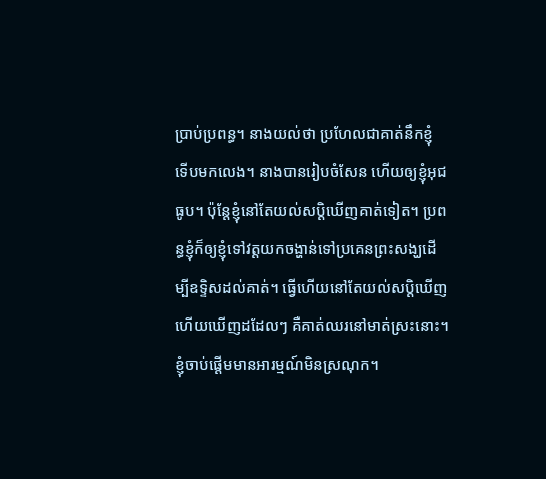ប្រាប់ប្រពន្ធ។ នាងយល់ថា ប្រហែលជាគាត់នឹកខ្ញុំ ទើបមកលេង។ នាងបានរៀបចំសែន ហើយឲ្យខ្ញុំអុជធូប។ ប៉ុន្តែខ្ញុំនៅតែយល់សប្តិឃើញគាត់ទៀត។ ប្រពន្ធខ្ញុំក៏ឲ្យខ្ញុំទៅវត្តយកចង្ហាន់ទៅប្រគេនព្រះសង្ឃដើម្បីឧទ្ទិសដល់គាត់។ ធ្វើហើយនៅតែយល់សប្តិឃើញ ហើយឃើញដដែលៗ គឺគាត់ឈរនៅមាត់ស្រះនោះ។
ខ្ញុំចាប់ផ្តើមមានអារម្មណ៍មិនស្រណុក។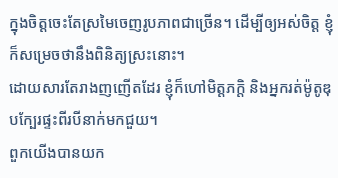ក្នុងចិត្តចេះតែស្រមៃចេញរូបភាពជាច្រើន។ ដើម្បីឲ្យអស់ចិត្ត ខ្ញុំក៏សម្រេចថានឹងពិនិត្យស្រះនោះ។
ដោយសារតែរាងញញើតដែរ ខ្ញុំក៏ហៅមិត្តភក្តិ និងអ្នករត់ម៉ូតូឌុបក្បែរផ្ទះពីរបីនាក់មកជួយ។
ពួកយើងបានយក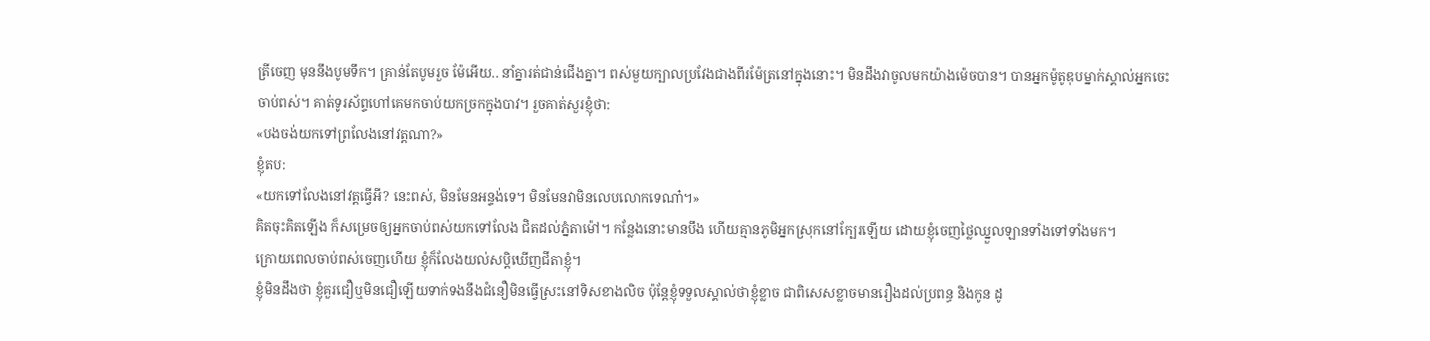ត្រីចេញ មុននឹងបូមទឹក។ គ្រាន់តែបូមរួច ម៉ែអើយ.. នាំគ្នារត់ជាន់ជើងគ្នា។ ពស់មួយក្បាលប្រវែងជាងពីរម៉ែត្រនៅក្នុងនោះ។ មិនដឹងវាចូលមកយ៉ាងម៉េចបាន។ បានអ្នកម៉ូតូឌុបម្នាក់ស្គាល់អ្នកចេះចាប់ពស់។ គាត់ទូរស័ព្ទហៅគេមកចាប់យកច្រកក្នុងបាវ។ រួចគាត់សួរខ្ញុំថា:
«បងចង់យកទៅព្រលែងនៅវត្តណា?»
ខ្ញុំតប:
«យកទៅលែងនៅវត្តធ្វើអី? នេះពស់, មិនមែនអន្ទង់ទេ។ មិនមែនវាមិនលេបលោកទេណា៎។»
គិតចុះគិតឡើង ក៏សម្រេចឲ្យអ្នកចាប់ពស់យកទៅលែង ជិតដល់ភ្នំតាម៉ៅ។ កន្លែងនោះមានបឹង ហើយគ្មានភូមិអ្នកស្រុកនៅក្បែរឡើយ ដោយខ្ញុំចេញថ្លៃឈ្នួលឡានទាំងទៅទាំងមក។
ក្រោយពេលចាប់ពស់ចេញហើយ ខ្ញុំក៏លែងយល់សប្តិឃើញជីតាខ្ញុំ។
ខ្ញុំមិនដឹងថា ខ្ញុំគួរជឿឬមិនជឿឡើយទាក់ទងនឹងជំនឿមិនធ្វើស្រះនៅទិសខាងលិច ប៉ុន្តែខ្ញុំទទួលស្គាល់ថាខ្ញុំខ្លាច ជាពិសេសខ្លាចមានរឿងដល់ប្រពន្ធ និងកូន ដូ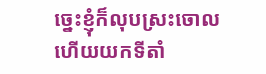ច្នេះខ្ញុំក៏លុបស្រះចោល ហើយយកទីតាំ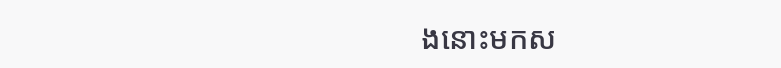ងនោះមកស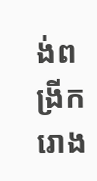ង់ពង្រីករោង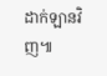ដាក់ឡានវិញ៕